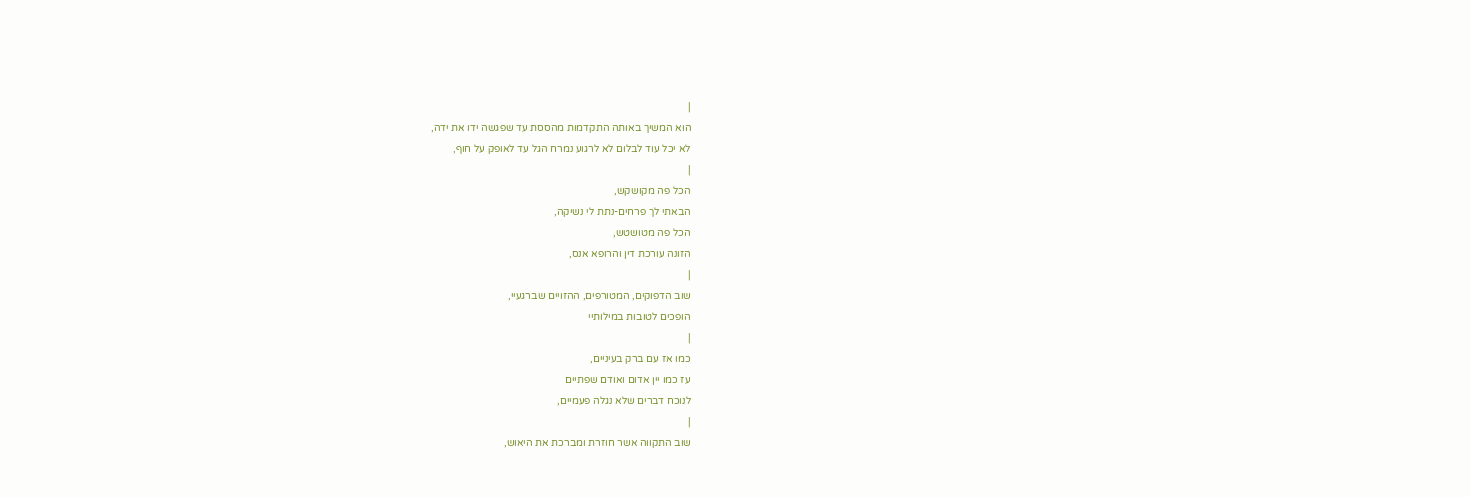|
הוא המשיך באותה התקדמות מהססת עד שפגשה ידו את ידה,
לא יכל עוד לבלום לא לרגוע נמרח הגל עד לאופק על חוף,
|
הכל פה מקושקש,
הבאתי לך פרחים-נתת לי נשיקה,
הכל פה מטושטש,
הזונה עורכת דין והרופא אנס,
|
שוב הדפוקים, המטורפים, ההזויים שברגעיי,
הופכים לטובות במילותיי
|
כמו אז עם ברק בעיניים,
עז כמו יין אדום ואודם שפתיים
לנוכח דברים שלא נגלה פעמיים,
|
שוב התקווה אשר חוזרת ומברכת את היאוש,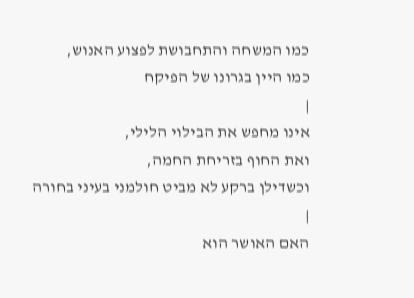כמו המשחה והתחבושת לפצוע האנוש,
כמו היין בגרונו של הפיקח
|
אינו מחפש את הבילוי הלילי,
ואת החוף בזריחת החמה,
וכשדילן ברקע לא מביט חולמני בעיני בחורה
|
האם האושר הוא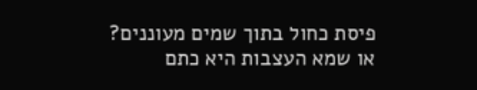פיסת כחול בתוך שמים מעוננים?
או שמא העצבות היא כתם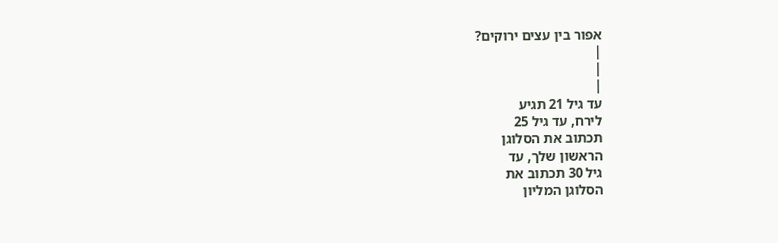אפור בין עצים ירוקים?
|
|
|
עד גיל 21 תגיע
לירח, עד גיל 25
תכתוב את הסלוגן
הראשון שלך, עד
גיל 30 תכתוב את
הסלוגן המליון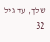שלך, עד גיל 32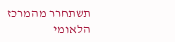תשתחרר מהמרכז
הלאומי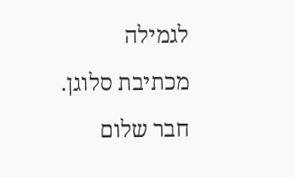לגמילה
מכתיבת סלוגן.
חבר שלום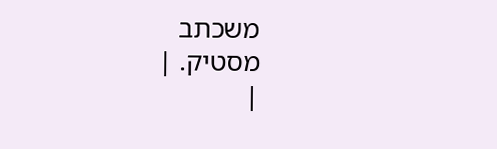משכתב
מסטיק. |
|